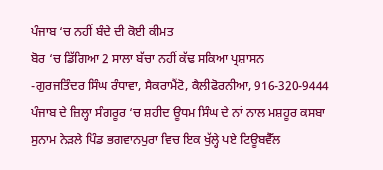ਪੰਜਾਬ ‘ਚ ਨਹੀਂ ਬੰਦੇ ਦੀ ਕੋਈ ਕੀਮਤ
ਬੋਰ ‘ਚ ਡਿੱਗਿਆ 2 ਸਾਲਾ ਬੱਚਾ ਨਹੀਂ ਕੱਢ ਸਕਿਆ ਪ੍ਰਸ਼ਾਸਨ
-ਗੁਰਜਤਿੰਦਰ ਸਿੰਘ ਰੰਧਾਵਾ, ਸੈਕਰਾਮੈਂਟੋ, ਕੈਲੀਫੋਰਨੀਆ, 916-320-9444
ਪੰਜਾਬ ਦੇ ਜ਼ਿਲ੍ਹਾ ਸੰਗਰੂਰ ‘ਚ ਸ਼ਹੀਦ ਊਧਮ ਸਿੰਘ ਦੇ ਨਾਂ ਨਾਲ ਮਸ਼ਹੂਰ ਕਸਬਾ ਸੁਨਾਮ ਨੇੜਲੇ ਪਿੰਡ ਭਗਵਾਨਪੁਰਾ ਵਿਚ ਇਕ ਖੁੱਲ੍ਹੇ ਪਏ ਟਿਊਬਵੈੱਲ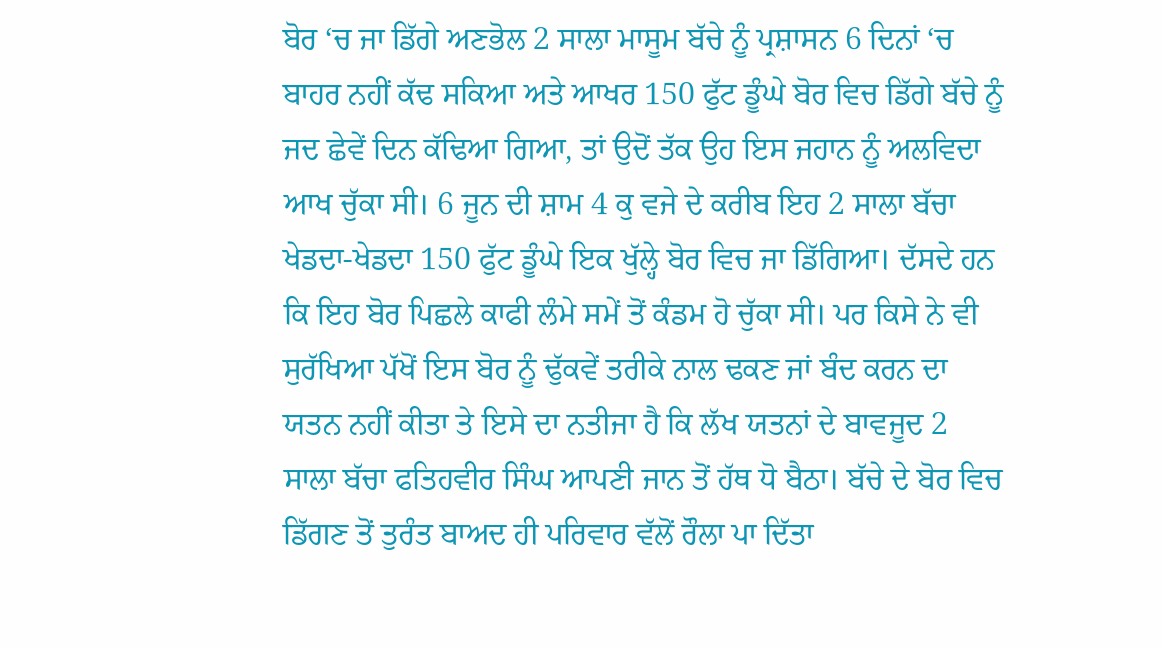ਬੋਰ ‘ਚ ਜਾ ਡਿੱਗੇ ਅਣਭੋਲ 2 ਸਾਲਾ ਮਾਸੂਮ ਬੱਚੇ ਨੂੰ ਪ੍ਰਸ਼ਾਸਨ 6 ਦਿਨਾਂ ‘ਚ ਬਾਹਰ ਨਹੀਂ ਕੱਢ ਸਕਿਆ ਅਤੇ ਆਖਰ 150 ਫੁੱਟ ਡੂੰਘੇ ਬੋਰ ਵਿਚ ਡਿੱਗੇ ਬੱਚੇ ਨੂੰ ਜਦ ਛੇਵੇਂ ਦਿਨ ਕੱਢਿਆ ਗਿਆ, ਤਾਂ ਉਦੋਂ ਤੱਕ ਉਹ ਇਸ ਜਹਾਨ ਨੂੰ ਅਲਵਿਦਾ ਆਖ ਚੁੱਕਾ ਸੀ। 6 ਜੂਨ ਦੀ ਸ਼ਾਮ 4 ਕੁ ਵਜੇ ਦੇ ਕਰੀਬ ਇਹ 2 ਸਾਲਾ ਬੱਚਾ ਖੇਡਦਾ-ਖੇਡਦਾ 150 ਫੁੱਟ ਡੂੰਘੇ ਇਕ ਖੁੱਲ੍ਹੇ ਬੋਰ ਵਿਚ ਜਾ ਡਿੱਗਿਆ। ਦੱਸਦੇ ਹਨ ਕਿ ਇਹ ਬੋਰ ਪਿਛਲੇ ਕਾਫੀ ਲੰਮੇ ਸਮੇਂ ਤੋਂ ਕੰਡਮ ਹੋ ਚੁੱਕਾ ਸੀ। ਪਰ ਕਿਸੇ ਨੇ ਵੀ ਸੁਰੱਖਿਆ ਪੱਖੋਂ ਇਸ ਬੋਰ ਨੂੰ ਢੁੱਕਵੇਂ ਤਰੀਕੇ ਨਾਲ ਢਕਣ ਜਾਂ ਬੰਦ ਕਰਨ ਦਾ ਯਤਨ ਨਹੀਂ ਕੀਤਾ ਤੇ ਇਸੇ ਦਾ ਨਤੀਜਾ ਹੈ ਕਿ ਲੱਖ ਯਤਨਾਂ ਦੇ ਬਾਵਜੂਦ 2 ਸਾਲਾ ਬੱਚਾ ਫਤਿਹਵੀਰ ਸਿੰਘ ਆਪਣੀ ਜਾਨ ਤੋਂ ਹੱਥ ਧੋ ਬੈਠਾ। ਬੱਚੇ ਦੇ ਬੋਰ ਵਿਚ ਡਿੱਗਣ ਤੋਂ ਤੁਰੰਤ ਬਾਅਦ ਹੀ ਪਰਿਵਾਰ ਵੱਲੋਂ ਰੌਲਾ ਪਾ ਦਿੱਤਾ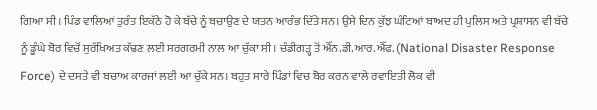ਗਿਆ ਸੀ। ਪਿੰਡ ਵਾਲਿਆਂ ਤੁਰੰਤ ਇਕੱਠੇ ਹੋ ਕੇ ਬੱਚੇ ਨੂੰ ਬਚਾਉਣ ਦੇ ਯਤਨ ਆਰੰਭ ਦਿੱਤੇ ਸਨ। ਉਸੇ ਦਿਨ ਕੁੱਝ ਘੰਟਿਆਂ ਬਾਅਦ ਹੀ ਪੁਲਿਸ ਅਤੇ ਪ੍ਰਸ਼ਾਸਨ ਵੀ ਬੱਚੇ ਨੂੰ ਡੂੰਘੇ ਬੋਰ ਵਿਚੋਂ ਸੁਰੱਖਿਅਤ ਕੱਢਣ ਲਈ ਸਰਗਰਮੀ ਨਾਲ ਆ ਚੁੱਕਾ ਸੀ। ਚੰਡੀਗੜ੍ਹ ਤੋਂ ਐੱਨ.ਡੀ.ਆਰ.ਐੱਫ. (National Disaster Response Force) ਦੇ ਦਸਤੇ ਵੀ ਬਚਾਅ ਕਾਰਜਾਂ ਲਈ ਆ ਚੁੱਕੇ ਸਨ। ਬਹੁਤ ਸਾਰੇ ਪਿੰਡਾਂ ਵਿਚ ਬੋਰ ਕਰਨ ਵਾਲੇ ਰਵਾਇਤੀ ਲੋਕ ਵੀ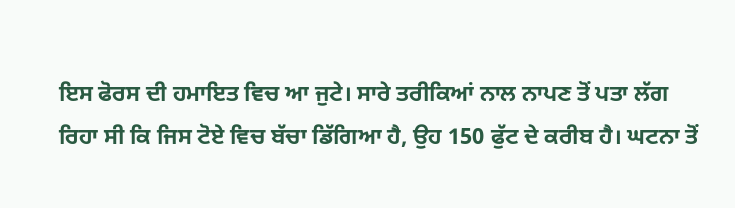ਇਸ ਫੋਰਸ ਦੀ ਹਮਾਇਤ ਵਿਚ ਆ ਜੁਟੇ। ਸਾਰੇ ਤਰੀਕਿਆਂ ਨਾਲ ਨਾਪਣ ਤੋਂ ਪਤਾ ਲੱਗ ਰਿਹਾ ਸੀ ਕਿ ਜਿਸ ਟੋਏ ਵਿਚ ਬੱਚਾ ਡਿੱਗਿਆ ਹੈ, ਉਹ 150 ਫੁੱਟ ਦੇ ਕਰੀਬ ਹੈ। ਘਟਨਾ ਤੋਂ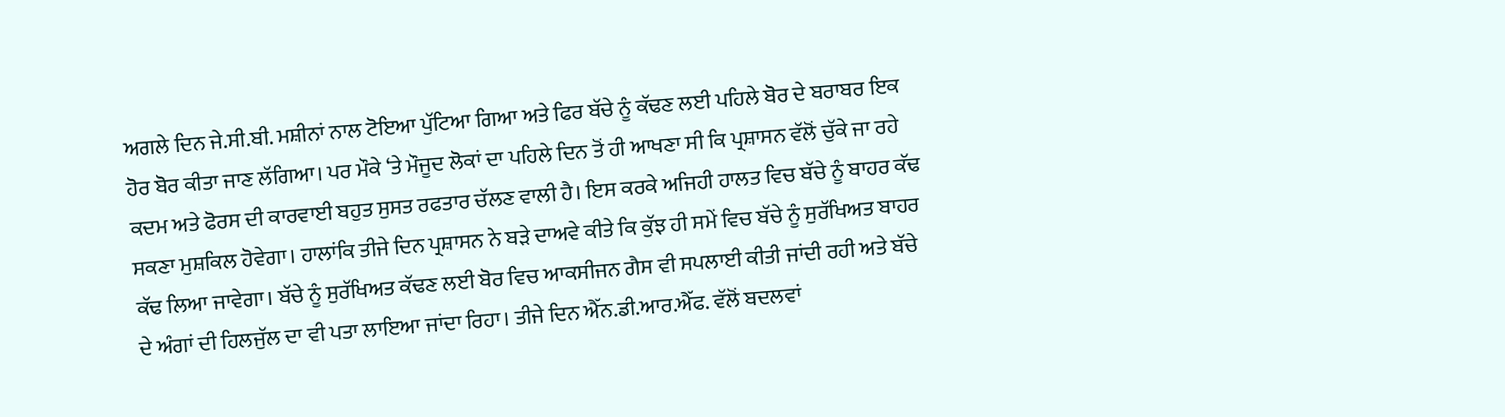ਅਗਲੇ ਦਿਨ ਜੇ.ਸੀ.ਬੀ. ਮਸ਼ੀਨਾਂ ਨਾਲ ਟੋਇਆ ਪੁੱਟਿਆ ਗਿਆ ਅਤੇ ਫਿਰ ਬੱਚੇ ਨੂੰ ਕੱਢਣ ਲਈ ਪਹਿਲੇ ਬੋਰ ਦੇ ਬਰਾਬਰ ਇਕ ਹੋਰ ਬੋਰ ਕੀਤਾ ਜਾਣ ਲੱਗਿਆ। ਪਰ ਮੌਕੇ ‘ਤੇ ਮੌਜੂਦ ਲੋਕਾਂ ਦਾ ਪਹਿਲੇ ਦਿਨ ਤੋਂ ਹੀ ਆਖਣਾ ਸੀ ਕਿ ਪ੍ਰਸ਼ਾਸਨ ਵੱਲੋਂ ਚੁੱਕੇ ਜਾ ਰਹੇ ਕਦਮ ਅਤੇ ਫੋਰਸ ਦੀ ਕਾਰਵਾਈ ਬਹੁਤ ਸੁਸਤ ਰਫਤਾਰ ਚੱਲਣ ਵਾਲੀ ਹੈ। ਇਸ ਕਰਕੇ ਅਜਿਹੀ ਹਾਲਤ ਵਿਚ ਬੱਚੇ ਨੂੰ ਬਾਹਰ ਕੱਢ ਸਕਣਾ ਮੁਸ਼ਕਿਲ ਹੋਵੇਗਾ। ਹਾਲਾਂਕਿ ਤੀਜੇ ਦਿਨ ਪ੍ਰਸ਼ਾਸਨ ਨੇ ਬੜੇ ਦਾਅਵੇ ਕੀਤੇ ਕਿ ਕੁੱਝ ਹੀ ਸਮੇਂ ਵਿਚ ਬੱਚੇ ਨੂੰ ਸੁਰੱਖਿਅਤ ਬਾਹਰ ਕੱਢ ਲਿਆ ਜਾਵੇਗਾ। ਬੱਚੇ ਨੂੰ ਸੁਰੱਖਿਅਤ ਕੱਢਣ ਲਈ ਬੋਰ ਵਿਚ ਆਕਸੀਜਨ ਗੈਸ ਵੀ ਸਪਲਾਈ ਕੀਤੀ ਜਾਂਦੀ ਰਹੀ ਅਤੇ ਬੱਚੇ ਦੇ ਅੰਗਾਂ ਦੀ ਹਿਲਜੁੱਲ ਦਾ ਵੀ ਪਤਾ ਲਾਇਆ ਜਾਂਦਾ ਰਿਹਾ। ਤੀਜੇ ਦਿਨ ਐੱਨ.ਡੀ.ਆਰ.ਐੱਫ. ਵੱਲੋਂ ਬਦਲਵਾਂ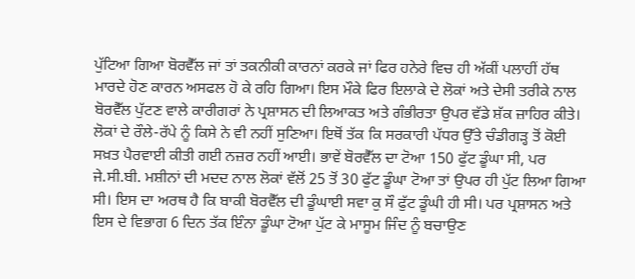ਪੁੱਟਿਆ ਗਿਆ ਬੋਰਵੈੱਲ ਜਾਂ ਤਾਂ ਤਕਨੀਕੀ ਕਾਰਨਾਂ ਕਰਕੇ ਜਾਂ ਫਿਰ ਹਨੇਰੇ ਵਿਚ ਹੀ ਅੱਕੀਂ ਪਲਾਹੀਂ ਹੱਥ ਮਾਰਦੇ ਹੋਣ ਕਾਰਨ ਅਸਫਲ ਹੋ ਕੇ ਰਹਿ ਗਿਆ। ਇਸ ਮੌਕੇ ਫਿਰ ਇਲਾਕੇ ਦੇ ਲੋਕਾਂ ਅਤੇ ਦੇਸੀ ਤਰੀਕੇ ਨਾਲ ਬੋਰਵੈੱਲ ਪੁੱਟਣ ਵਾਲੇ ਕਾਰੀਗਰਾਂ ਨੇ ਪ੍ਰਸ਼ਾਸਨ ਦੀ ਲਿਆਕਤ ਅਤੇ ਗੰਭੀਰਤਾ ਉਪਰ ਵੱਡੇ ਸ਼ੱਕ ਜ਼ਾਹਿਰ ਕੀਤੇ। ਲੋਕਾਂ ਦੇ ਰੌਲੇ-ਰੱਪੇ ਨੂੰ ਕਿਸੇ ਨੇ ਵੀ ਨਹੀਂ ਸੁਣਿਆ। ਇਥੋਂ ਤੱਕ ਕਿ ਸਰਕਾਰੀ ਪੱਧਰ ਉੱਤੇ ਚੰਡੀਗੜ੍ਹ ਤੋਂ ਕੋਈ ਸਖ਼ਤ ਪੈਰਵਾਈ ਕੀਤੀ ਗਈ ਨਜ਼ਰ ਨਹੀਂ ਆਈ। ਭਾਵੇਂ ਬੋਰਵੈੱਲ ਦਾ ਟੋਆ 150 ਫੁੱਟ ਡੂੰਘਾ ਸੀ, ਪਰ ਜੇ.ਸੀ.ਬੀ. ਮਸ਼ੀਨਾਂ ਦੀ ਮਦਦ ਨਾਲ ਲੋਕਾਂ ਵੱਲੋਂ 25 ਤੋਂ 30 ਫੁੱਟ ਡੂੰਘਾ ਟੋਆ ਤਾਂ ਉਪਰ ਹੀ ਪੁੱਟ ਲਿਆ ਗਿਆ ਸੀ। ਇਸ ਦਾ ਅਰਥ ਹੈ ਕਿ ਬਾਕੀ ਬੋਰਵੈੱਲ ਦੀ ਡੂੰਘਾਈ ਸਵਾ ਕੁ ਸੌ ਫੁੱਟ ਡੂੰਘੀ ਹੀ ਸੀ। ਪਰ ਪ੍ਰਸ਼ਾਸਨ ਅਤੇ ਇਸ ਦੇ ਵਿਭਾਗ 6 ਦਿਨ ਤੱਕ ਇੰਨਾ ਡੂੰਘਾ ਟੋਆ ਪੁੱਟ ਕੇ ਮਾਸੂਮ ਜਿੰਦ ਨੂੰ ਬਚਾਉਣ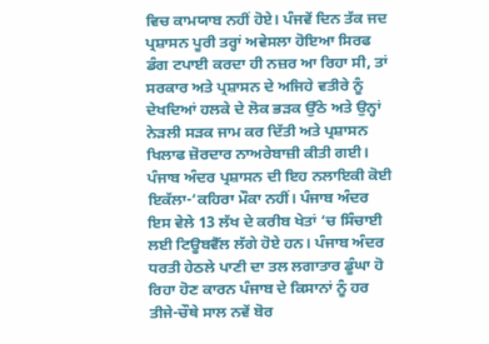ਵਿਚ ਕਾਮਯਾਬ ਨਹੀਂ ਹੋਏ। ਪੰਜਵੇਂ ਦਿਨ ਤੱਕ ਜਦ ਪ੍ਰਸ਼ਾਸਨ ਪੂਰੀ ਤਰ੍ਹਾਂ ਅਵੇਸਲਾ ਹੋਇਆ ਸਿਰਫ ਡੰਗ ਟਪਾਈ ਕਰਦਾ ਹੀ ਨਜ਼ਰ ਆ ਰਿਹਾ ਸੀ, ਤਾਂ ਸਰਕਾਰ ਅਤੇ ਪ੍ਰਸ਼ਾਸਨ ਦੇ ਅਜਿਹੇ ਵਤੀਰੇ ਨੂੰ ਦੇਖਦਿਆਂ ਹਲਕੇ ਦੇ ਲੋਕ ਭੜਕ ਉੱਠੇ ਅਤੇ ਉਨ੍ਹਾਂ ਨੇੜਲੀ ਸੜਕ ਜਾਮ ਕਰ ਦਿੱਤੀ ਅਤੇ ਪ੍ਰਸ਼ਾਸਨ ਖਿਲਾਫ ਜ਼ੋਰਦਾਰ ਨਾਅਰੇਬਾਜ਼ੀ ਕੀਤੀ ਗਈ।
ਪੰਜਾਬ ਅੰਦਰ ਪ੍ਰਸ਼ਾਸਨ ਦੀ ਇਹ ਨਲਾਇਕੀ ਕੋਈ ਇਕੱਲਾ-‘ਕਹਿਰਾ ਮੌਕਾ ਨਹੀਂ। ਪੰਜਾਬ ਅੰਦਰ ਇਸ ਵੇਲੇ 13 ਲੱਖ ਦੇ ਕਰੀਬ ਖੇਤਾਂ ‘ਚ ਸਿੰਚਾਈ ਲਈ ਟਿਊਬਵੈੱਲ ਲੱਗੇ ਹੋਏ ਹਨ। ਪੰਜਾਬ ਅੰਦਰ ਧਰਤੀ ਹੇਠਲੇ ਪਾਣੀ ਦਾ ਤਲ ਲਗਾਤਾਰ ਡੂੰਘਾ ਹੋ ਰਿਹਾ ਹੋਣ ਕਾਰਨ ਪੰਜਾਬ ਦੇ ਕਿਸਾਨਾਂ ਨੂੰ ਹਰ ਤੀਜੇ-ਚੌਥੇ ਸਾਲ ਨਵੇਂ ਬੋਰ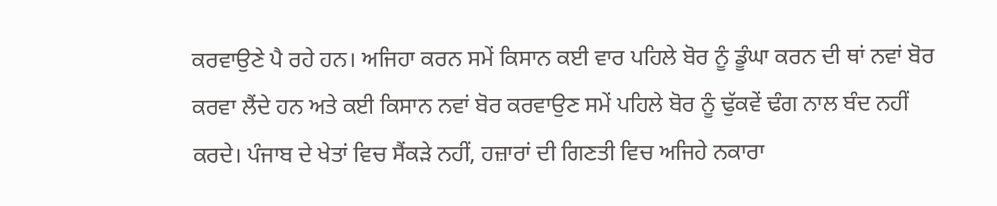ਕਰਵਾਉਣੇ ਪੈ ਰਹੇ ਹਨ। ਅਜਿਹਾ ਕਰਨ ਸਮੇਂ ਕਿਸਾਨ ਕਈ ਵਾਰ ਪਹਿਲੇ ਬੋਰ ਨੂੰ ਡੂੰਘਾ ਕਰਨ ਦੀ ਥਾਂ ਨਵਾਂ ਬੋਰ ਕਰਵਾ ਲੈਂਦੇ ਹਨ ਅਤੇ ਕਈ ਕਿਸਾਨ ਨਵਾਂ ਬੋਰ ਕਰਵਾਉਣ ਸਮੇਂ ਪਹਿਲੇ ਬੋਰ ਨੂੰ ਢੁੱਕਵੇਂ ਢੰਗ ਨਾਲ ਬੰਦ ਨਹੀਂ ਕਰਦੇ। ਪੰਜਾਬ ਦੇ ਖੇਤਾਂ ਵਿਚ ਸੈਂਕੜੇ ਨਹੀਂ, ਹਜ਼ਾਰਾਂ ਦੀ ਗਿਣਤੀ ਵਿਚ ਅਜਿਹੇ ਨਕਾਰਾ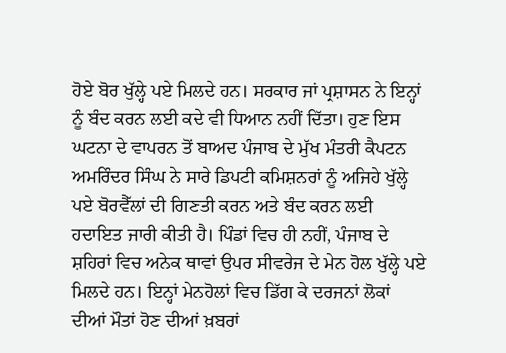ਹੋਏ ਬੋਰ ਖੁੱਲ੍ਹੇ ਪਏ ਮਿਲਦੇ ਹਨ। ਸਰਕਾਰ ਜਾਂ ਪ੍ਰਸ਼ਾਸਨ ਨੇ ਇਨ੍ਹਾਂ ਨੂੰ ਬੰਦ ਕਰਨ ਲਈ ਕਦੇ ਵੀ ਧਿਆਨ ਨਹੀਂ ਦਿੱਤਾ। ਹੁਣ ਇਸ ਘਟਨਾ ਦੇ ਵਾਪਰਨ ਤੋਂ ਬਾਅਦ ਪੰਜਾਬ ਦੇ ਮੁੱਖ ਮੰਤਰੀ ਕੈਪਟਨ ਅਮਰਿੰਦਰ ਸਿੰਘ ਨੇ ਸਾਰੇ ਡਿਪਟੀ ਕਮਿਸ਼ਨਰਾਂ ਨੂੰ ਅਜਿਹੇ ਖੁੱਲ੍ਹੇ ਪਏ ਬੋਰਵੈੱਲਾਂ ਦੀ ਗਿਣਤੀ ਕਰਨ ਅਤੇ ਬੰਦ ਕਰਨ ਲਈ ਹਦਾਇਤ ਜਾਰੀ ਕੀਤੀ ਹੈ। ਪਿੰਡਾਂ ਵਿਚ ਹੀ ਨਹੀਂ, ਪੰਜਾਬ ਦੇ ਸ਼ਹਿਰਾਂ ਵਿਚ ਅਨੇਕ ਥਾਵਾਂ ਉਪਰ ਸੀਵਰੇਜ ਦੇ ਮੇਨ ਹੋਲ ਖੁੱਲ੍ਹੇ ਪਏ ਮਿਲਦੇ ਹਨ। ਇਨ੍ਹਾਂ ਮੇਨਹੋਲਾਂ ਵਿਚ ਡਿੱਗ ਕੇ ਦਰਜਨਾਂ ਲੋਕਾਂ ਦੀਆਂ ਮੌਤਾਂ ਹੋਣ ਦੀਆਂ ਖ਼ਬਰਾਂ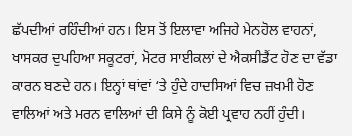ਛੱਪਦੀਆਂ ਰਹਿੰਦੀਆਂ ਹਨ। ਇਸ ਤੋਂ ਇਲਾਵਾ ਅਜਿਹੇ ਮੇਨਹੋਲ ਵਾਹਨਾਂ, ਖਾਸਕਰ ਦੁਪਹਿਆ ਸਕੂਟਰਾਂ, ਮੋਟਰ ਸਾਈਕਲਾਂ ਦੇ ਐਕਸੀਡੈਂਟ ਹੋਣ ਦਾ ਵੱਡਾ ਕਾਰਨ ਬਣਦੇ ਹਨ। ਇਨ੍ਹਾਂ ਥਾਂਵਾਂ ‘ਤੇ ਹੁੰਦੇ ਹਾਦਸਿਆਂ ਵਿਚ ਜ਼ਖਮੀ ਹੋਣ ਵਾਲਿਆਂ ਅਤੇ ਮਰਨ ਵਾਲਿਆਂ ਦੀ ਕਿਸੇ ਨੂੰ ਕੋਈ ਪ੍ਰਵਾਹ ਨਹੀਂ ਹੁੰਦੀ।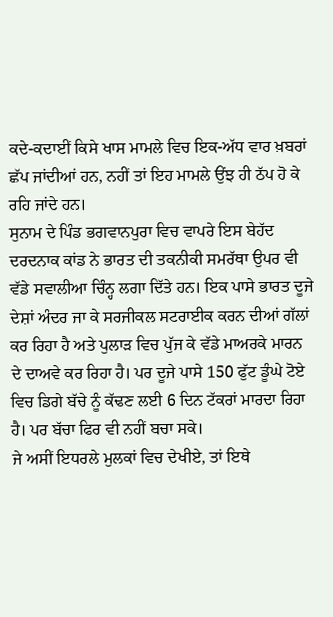ਕਦੇ-ਕਦਾਈਂ ਕਿਸੇ ਖਾਸ ਮਾਮਲੇ ਵਿਚ ਇਕ-ਅੱਧ ਵਾਰ ਖ਼ਬਰਾਂ ਛੱਪ ਜਾਂਦੀਆਂ ਹਨ, ਨਹੀਂ ਤਾਂ ਇਹ ਮਾਮਲੇ ਉਂਝ ਹੀ ਠੱਪ ਹੋ ਕੇ ਰਹਿ ਜਾਂਦੇ ਹਨ।
ਸੁਨਾਮ ਦੇ ਪਿੰਡ ਭਗਵਾਨਪੁਰਾ ਵਿਚ ਵਾਪਰੇ ਇਸ ਬੇਹੱਦ ਦਰਦਨਾਕ ਕਾਂਡ ਨੇ ਭਾਰਤ ਦੀ ਤਕਨੀਕੀ ਸਮਰੱਥਾ ਉਪਰ ਵੀ ਵੱਡੇ ਸਵਾਲੀਆ ਚਿੰਨ੍ਹ ਲਗਾ ਦਿੱਤੇ ਹਨ। ਇਕ ਪਾਸੇ ਭਾਰਤ ਦੂਜੇ ਦੇਸ਼ਾਂ ਅੰਦਰ ਜਾ ਕੇ ਸਰਜੀਕਲ ਸਟਰਾਈਕ ਕਰਨ ਦੀਆਂ ਗੱਲਾਂ ਕਰ ਰਿਹਾ ਹੈ ਅਤੇ ਪੁਲਾੜ ਵਿਚ ਪੁੱਜ ਕੇ ਵੱਡੇ ਮਾਅਰਕੇ ਮਾਰਨ ਦੇ ਦਾਅਵੇ ਕਰ ਰਿਹਾ ਹੈ। ਪਰ ਦੂਜੇ ਪਾਸੇ 150 ਫੁੱਟ ਡੂੰਘੇ ਟੋਏ ਵਿਚ ਡਿਗੇ ਬੱਚੇ ਨੂੰ ਕੱਢਣ ਲਈ 6 ਦਿਨ ਟੱਕਰਾਂ ਮਾਰਦਾ ਰਿਹਾ ਹੈ। ਪਰ ਬੱਚਾ ਫਿਰ ਵੀ ਨਹੀਂ ਬਚਾ ਸਕੇ।
ਜੇ ਅਸੀਂ ਇਧਰਲੇ ਮੁਲਕਾਂ ਵਿਚ ਦੇਖੀਏ, ਤਾਂ ਇਥੇ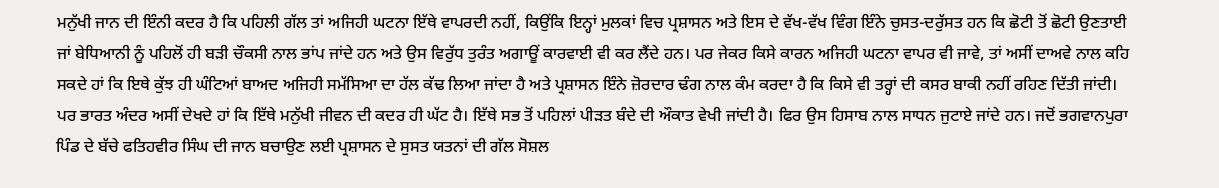ਮਨੁੱਖੀ ਜਾਨ ਦੀ ਇੰਨੀ ਕਦਰ ਹੈ ਕਿ ਪਹਿਲੀ ਗੱਲ ਤਾਂ ਅਜਿਹੀ ਘਟਨਾ ਇੱਥੇ ਵਾਪਰਦੀ ਨਹੀਂ, ਕਿਉਂਕਿ ਇਨ੍ਹਾਂ ਮੁਲਕਾਂ ਵਿਚ ਪ੍ਰਸ਼ਾਸਨ ਅਤੇ ਇਸ ਦੇ ਵੱਖ-ਵੱਖ ਵਿੰਗ ਇੰਨੇ ਚੁਸਤ-ਦਰੁੱਸਤ ਹਨ ਕਿ ਛੋਟੀ ਤੋਂ ਛੋਟੀ ਉਣਤਾਈ ਜਾਂ ਬੇਧਿਆਨੀ ਨੂੰ ਪਹਿਲੋਂ ਹੀ ਬੜੀ ਚੌਕਸੀ ਨਾਲ ਭਾਂਪ ਜਾਂਦੇ ਹਨ ਅਤੇ ਉਸ ਵਿਰੁੱਧ ਤੁਰੰਤ ਅਗਾਊਂ ਕਾਰਵਾਈ ਵੀ ਕਰ ਲੈਂਦੇ ਹਨ। ਪਰ ਜੇਕਰ ਕਿਸੇ ਕਾਰਨ ਅਜਿਹੀ ਘਟਨਾ ਵਾਪਰ ਵੀ ਜਾਵੇ, ਤਾਂ ਅਸੀਂ ਦਾਅਵੇ ਨਾਲ ਕਹਿ ਸਕਦੇ ਹਾਂ ਕਿ ਇਥੇ ਕੁੱਝ ਹੀ ਘੰਟਿਆਂ ਬਾਅਦ ਅਜਿਹੀ ਸਮੱਸਿਆ ਦਾ ਹੱਲ ਕੱਢ ਲਿਆ ਜਾਂਦਾ ਹੈ ਅਤੇ ਪ੍ਰਸ਼ਾਸਨ ਇੰਨੇ ਜ਼ੋਰਦਾਰ ਢੰਗ ਨਾਲ ਕੰਮ ਕਰਦਾ ਹੈ ਕਿ ਕਿਸੇ ਵੀ ਤਰ੍ਹਾਂ ਦੀ ਕਸਰ ਬਾਕੀ ਨਹੀਂ ਰਹਿਣ ਦਿੱਤੀ ਜਾਂਦੀ।
ਪਰ ਭਾਰਤ ਅੰਦਰ ਅਸੀਂ ਦੇਖਦੇ ਹਾਂ ਕਿ ਇੱਥੇ ਮਨੁੱਖੀ ਜੀਵਨ ਦੀ ਕਦਰ ਹੀ ਘੱਟ ਹੈ। ਇੱਥੇ ਸਭ ਤੋਂ ਪਹਿਲਾਂ ਪੀੜਤ ਬੰਦੇ ਦੀ ਔਕਾਤ ਵੇਖੀ ਜਾਂਦੀ ਹੈ। ਫਿਰ ਉਸ ਹਿਸਾਬ ਨਾਲ ਸਾਧਨ ਜੁਟਾਏ ਜਾਂਦੇ ਹਨ। ਜਦੋਂ ਭਗਵਾਨਪੁਰਾ ਪਿੰਡ ਦੇ ਬੱਚੇ ਫਤਿਹਵੀਰ ਸਿੰਘ ਦੀ ਜਾਨ ਬਚਾਉਣ ਲਈ ਪ੍ਰਸ਼ਾਸਨ ਦੇ ਸੁਸਤ ਯਤਨਾਂ ਦੀ ਗੱਲ ਸੋਸ਼ਲ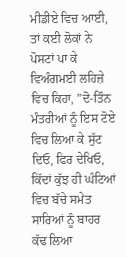ਮੀਡੀਏ ਵਿਚ ਆਈ, ਤਾਂ ਕਈ ਲੋਕਾਂ ਨੇ ਪੋਸਟਾਂ ਪਾ ਕੇ ਵਿਅੰਗਮਈ ਲਹਿਜ਼ੇ ਵਿਚ ਕਿਹਾ, ”ਦੋ-ਤਿੰਨ ਮੰਤਰੀਆਂ ਨੂੰ ਇਸ ਟੋਏ ਵਿਚ ਲਿਆ ਕੇ ਸੁੱਟ ਦਿਓ, ਫਿਰ ਦੇਖਿਓ, ਕਿੱਦਾਂ ਕੁੱਝ ਹੀ ਘੰਟਿਆਂ ਵਿਚ ਬੱਚੇ ਸਮੇਤ ਸਾਰਿਆਂ ਨੂੰ ਬਾਹਰ ਕੱਢ ਲਿਆ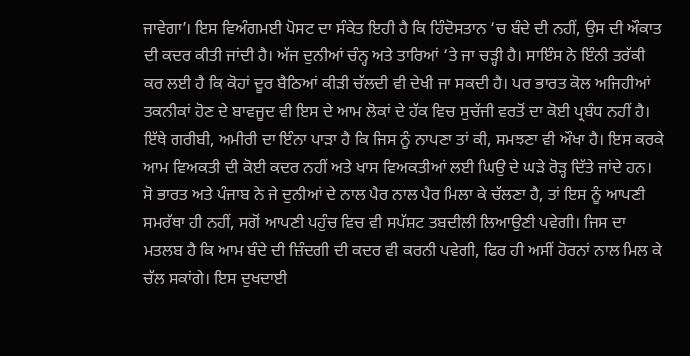ਜਾਵੇਗਾ’। ਇਸ ਵਿਅੰਗਮਈ ਪੋਸਟ ਦਾ ਸੰਕੇਤ ਇਹੀ ਹੈ ਕਿ ਹਿੰਦੋਸਤਾਨ ‘ਚ ਬੰਦੇ ਦੀ ਨਹੀਂ, ਉਸ ਦੀ ਔਕਾਤ ਦੀ ਕਦਰ ਕੀਤੀ ਜਾਂਦੀ ਹੈ। ਅੱਜ ਦੁਨੀਆਂ ਚੰਨ੍ਹ ਅਤੇ ਤਾਰਿਆਂ ‘ਤੇ ਜਾ ਚੜ੍ਹੀ ਹੈ। ਸਾਇੰਸ ਨੇ ਇੰਨੀ ਤਰੱਕੀ ਕਰ ਲਈ ਹੈ ਕਿ ਕੋਹਾਂ ਦੂਰ ਬੈਠਿਆਂ ਕੀੜੀ ਚੱਲਦੀ ਵੀ ਦੇਖੀ ਜਾ ਸਕਦੀ ਹੈ। ਪਰ ਭਾਰਤ ਕੋਲ ਅਜਿਹੀਆਂ ਤਕਨੀਕਾਂ ਹੋਣ ਦੇ ਬਾਵਜੂਦ ਵੀ ਇਸ ਦੇ ਆਮ ਲੋਕਾਂ ਦੇ ਹੱਕ ਵਿਚ ਸੁਚੱਜੀ ਵਰਤੋਂ ਦਾ ਕੋਈ ਪ੍ਰਬੰਧ ਨਹੀਂ ਹੈ। ਇੱਥੇ ਗਰੀਬੀ, ਅਮੀਰੀ ਦਾ ਇੰਨਾ ਪਾੜਾ ਹੈ ਕਿ ਜਿਸ ਨੂੰ ਨਾਪਣਾ ਤਾਂ ਕੀ, ਸਮਝਣਾ ਵੀ ਔਖਾ ਹੈ। ਇਸ ਕਰਕੇ ਆਮ ਵਿਅਕਤੀ ਦੀ ਕੋਈ ਕਦਰ ਨਹੀਂ ਅਤੇ ਖਾਸ ਵਿਅਕਤੀਆਂ ਲਈ ਘਿਉ ਦੇ ਘੜੇ ਰੋੜ੍ਹ ਦਿੱਤੇ ਜਾਂਦੇ ਹਨ।
ਸੋ ਭਾਰਤ ਅਤੇ ਪੰਜਾਬ ਨੇ ਜੇ ਦੁਨੀਆਂ ਦੇ ਨਾਲ ਪੈਰ ਨਾਲ ਪੈਰ ਮਿਲਾ ਕੇ ਚੱਲਣਾ ਹੈ, ਤਾਂ ਇਸ ਨੂੰ ਆਪਣੀ ਸਮਰੱਥਾ ਹੀ ਨਹੀਂ, ਸਗੋਂ ਆਪਣੀ ਪਹੁੰਚ ਵਿਚ ਵੀ ਸਪੱਸ਼ਟ ਤਬਦੀਲੀ ਲਿਆਉਣੀ ਪਵੇਗੀ। ਜਿਸ ਦਾ ਮਤਲਬ ਹੈ ਕਿ ਆਮ ਬੰਦੇ ਦੀ ਜ਼ਿੰਦਗੀ ਦੀ ਕਦਰ ਵੀ ਕਰਨੀ ਪਵੇਗੀ, ਫਿਰ ਹੀ ਅਸੀਂ ਹੋਰਨਾਂ ਨਾਲ ਮਿਲ ਕੇ ਚੱਲ ਸਕਾਂਗੇ। ਇਸ ਦੁਖਦਾਈ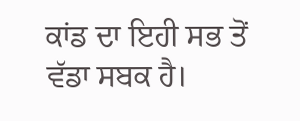ਕਾਂਡ ਦਾ ਇਹੀ ਸਭ ਤੋਂ ਵੱਡਾ ਸਬਕ ਹੈ।